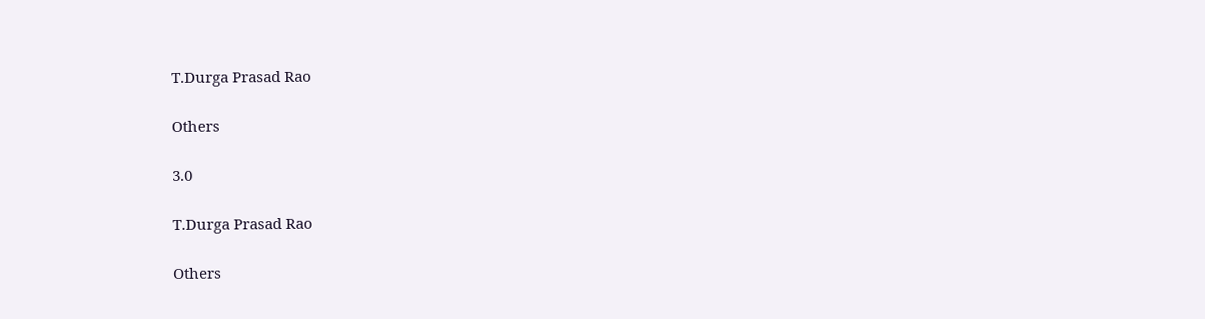T.Durga Prasad Rao

Others

3.0

T.Durga Prasad Rao

Others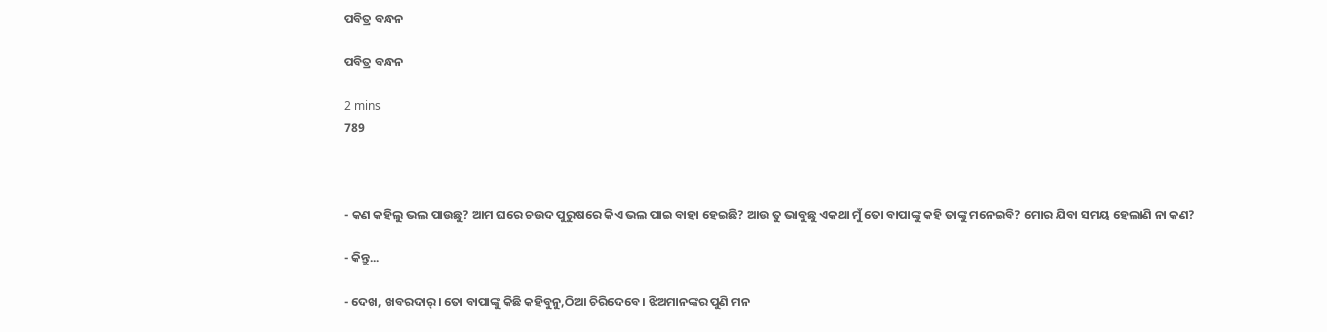ପବିତ୍ର ବନ୍ଧନ

ପବିତ୍ର ବନ୍ଧନ

2 mins
789



- କଣ କହିଲୁ ଭଲ ପାଉଛୁ? ଆମ ଘରେ ଚଉଦ ପୁରୁଷରେ କିଏ ଭଲ ପାଇ ବାହା ହେଇଛି? ଆଉ ତୁ ଭାବୁଛୁ ଏକଥା ମୁଁ ତୋ ବାପାଙ୍କୁ କହି ତାଙ୍କୁ ମନେଇବି? ମୋର ଯିବା ସମୟ ହେଲାଣି ନା କଣ?

- କିନ୍ତୁ...

- ଦେଖ, ଖବରଦାର୍। ତୋ ବାପାଙ୍କୁ କିଛି କହିବୁନୁ,ଠିଆ ଚିରିଦେବେ। ଝିଅମାନଙ୍କର ପୁଣି ମନ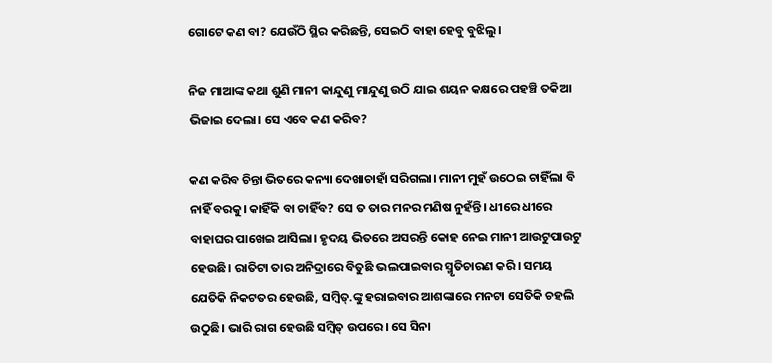ଗୋଟେ କଣ ବା? ଯେଉଁଠି ସ୍ଥିର କରିଛନ୍ତି, ସେଇଠି ବାହା ହେବୁ ବୁଝିଲୁ।

ନିଜ ମାଆଙ୍କ କଥା ଶୁଣି ମାନୀ କାନ୍ଦୁଣୁ ମାନ୍ଦୁଣୁ ଉଠି ଯାଇ ଶୟନ କକ୍ଷରେ ପହଞ୍ଚି ତକିଆ ଭିଜାଇ ଦେଲା। ସେ ଏବେ କଣ କରିବ?

କଣ କରିବ ଚିନ୍ତା ଭିତରେ କନ୍ୟା ଦେଖାଚାହାଁ ସରିଗଲା। ମାନୀ ମୁହଁ ଉଠେଇ ଚାହିଁଲା ବି ନାହିଁ ବରକୁ। କାହିଁକି ବା ଚାହିଁବ? ସେ ତ ତାର ମନର ମଣିଷ ନୁହଁନ୍ତି। ଧୀରେ ଧୀରେ ବାହାଘର ପାଖେଇ ଆସିଲା। ହୃଦୟ ଭିତରେ ଅସରନ୍ତି କୋହ ନେଇ ମାନୀ ଆଉଟୁପାଉଟୁ ହେଉଛି। ରାତିଟା ତାର ଅନିଦ୍ରାରେ ବିତୁଛି ଭଲପାଇବାର ସ୍ମୃତିଚାରଣ କରି। ସମୟ ଯେତିକି ନିକଟତର ହେଉଛି, ସମ୍ବିତ୍.ଙ୍କୁ ହରାଇବାର ଆଶଙ୍କାରେ ମନଟା ସେତିକି ଚହଲି ଉଠୁଛି। ଭାରି ରାଗ ହେଉଛି ସମ୍ବିତ୍ ଉପରେ। ସେ ସିନା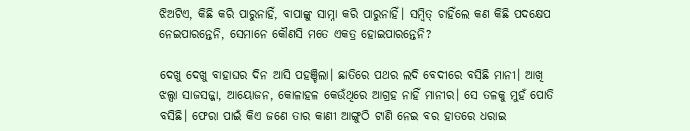ଝିଅଟିଏ, କିଛି କରି ପାରୁନାହିଁ, ବାପାଙ୍କୁ ସାମ୍ନା କରି ପାରୁନାହିଁ। ସମ୍ବିତ୍ ଚାହିଁଲେ କଣ କିଛି ପଦକ୍ଷେପ ନେଇପାରନ୍ତେନି, ସେମାନେ କୌଣସି ମତେ ଏକତ୍ର ହୋଇପାରନ୍ତେନି?

ଦେଖୁ ଦେଖୁ ବାହାଘର ଦିନ ଆସି ପହଞ୍ଚିଲା। ଛାତିରେ ପଥର ଲଦି ବେଦୀରେ ବସିଛି ମାନୀ। ଆଖି ଝଲ୍ସା ସାଜସଜ୍ଜା, ଆୟୋଜନ, କୋଳାହଳ କେଉଁଥିରେ ଆଗ୍ରହ ନାହିଁ ମାନୀର। ସେ ତଳକୁ ମୁହଁ ପୋତି ବସିଛି। ଫେରା ପାଇଁ କିଏ ଜଣେ ତାର କାଣୀ ଆଙ୍ଗୁଠି ଟାଣି ନେଇ ବର ହାତରେ ଧରାଇ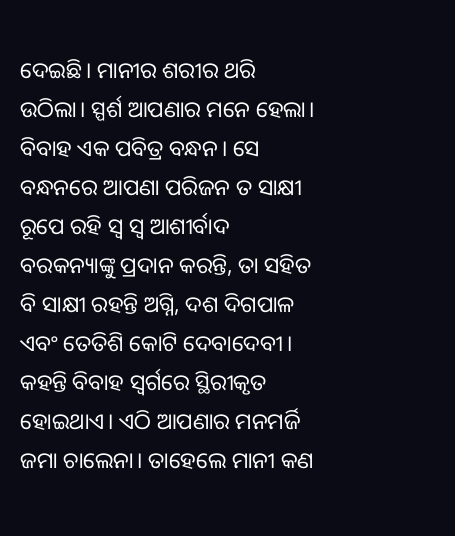ଦେଇଛି। ମାନୀର ଶରୀର ଥରି ଉଠିଲା। ସ୍ପର୍ଶ ଆପଣାର ମନେ ହେଲା। ବିବାହ ଏକ ପବିତ୍ର ବନ୍ଧନ। ସେ ବନ୍ଧନରେ ଆପଣା ପରିଜନ ତ ସାକ୍ଷୀ ରୂପେ ରହି ସ୍ୱ ସ୍ୱ ଆଶୀର୍ବାଦ ବରକନ୍ୟାଙ୍କୁ ପ୍ରଦାନ କରନ୍ତି, ତା ସହିତ ବି ସାକ୍ଷୀ ରହନ୍ତି ଅଗ୍ନି, ଦଶ ଦିଗପାଳ ଏବଂ ତେତିଶି କୋଟି ଦେବାଦେବୀ। କହନ୍ତି ବିବାହ ସ୍ୱର୍ଗରେ ସ୍ଥିରୀକୃତ ହୋଇଥାଏ। ଏଠି ଆପଣାର ମନମର୍ଜି ଜମା ଚାଲେନା। ତାହେଲେ ମାନୀ କଣ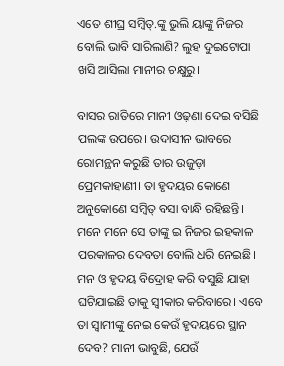ଏତେ ଶୀଘ୍ର ସମ୍ବିତ୍.ଙ୍କୁ ଭୁଲି ୟାଙ୍କୁ ନିଜର ବୋଲି ଭାବି ସାରିଲାଣି? ଲୁହ ଦୁଇଟୋପା ଖସି ଆସିଲା ମାନୀର ଚକ୍ଷୁରୁ।

ବାସର ରାତିରେ ମାନୀ ଓଢ଼ଣା ଦେଇ ବସିଛି ପଲଙ୍କ ଉପରେ। ଉଦାସୀନ ଭାବରେ ରୋମନ୍ଥନ କରୁଛି ତାର ଉଜୁଡ଼ା ପ୍ରେମକାହାଣୀ। ତା ହୃଦୟର କୋଣେ ଅନୁକୋଣେ ସମ୍ବିତ୍ ବସା ବାନ୍ଧି ରହିଛନ୍ତି। ମନେ ମନେ ସେ ତାଙ୍କୁ ଇ ନିଜର ଇହକାଳ ପରକାଳର ଦେବତା ବୋଲି ଧରି ନେଇଛି। ମନ ଓ ହୃଦୟ ବିଦ୍ରୋହ କରି ବସୁଛି ଯାହା ଘଟିଯାଇଛି ତାକୁ ସ୍ୱୀକାର କରିବାରେ। ଏବେ ତା ସ୍ୱାମୀଙ୍କୁ ନେଇ କେଉଁ ହୃଦୟରେ ସ୍ଥାନ ଦେବ? ମାନୀ ଭାବୁଛି, ଯେଉଁ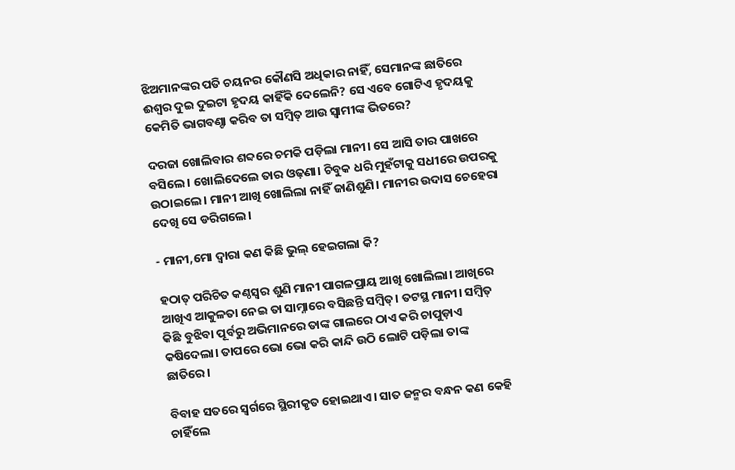ଝିଅମାନଙ୍କର ପତି ଚୟନର କୌଣସି ଅଧିକାର ନାହିଁ, ସେମାନଙ୍କ ଛାତିରେ ଈଶ୍ୱର ଦୁଇ ଦୁଇଟା ହୃଦୟ କାହିଁକି ଦେଲେନି? ସେ ଏବେ ଗୋଟିଏ ହୃଦୟକୁ କେମିତି ଭାଗବଣ୍ଚା କରିବ ତା ସମ୍ବିତ୍ ଆଉ ସ୍ୱାମୀଙ୍କ ଭିତରେ?

ଦରଜା ଖୋଲିବାର ଶବ୍ଦରେ ଚମକି ପଡ଼ିଲା ମାନୀ। ସେ ଆସି ତାର ପାଖରେ ବସିଲେ। ଖୋଲିଦେଲେ ତାର ଓଢ଼ଣା। ଚିବୁକ ଧରି ମୁହଁଟାକୁ ସଧୀରେ ଉପରକୁ ଉଠାଇଲେ। ମାନୀ ଆଖି ଖୋଲିଲା ନାହିଁ ଜାଣିଶୁଣି। ମାନୀର ଉଦାସ ଚେହେରା ଦେଖି ସେ ଡରିଗଲେ।

- ମାନୀ,ମୋ ଦ୍ୱାରା କଣ କିଛି ଭୁଲ୍ ହେଇଗଲା କି?

ହଠାତ୍ ପରିଚିତ କଣ୍ଠସ୍ୱର ଶୁଣି ମାନୀ ପାଗଳପ୍ରାୟ ଆଖି ଖୋଲିଲା। ଆଖିରେ ଆଖିଏ ଆକୁଳତା ନେଇ ତା ସାମ୍ନାରେ ବସିଛନ୍ତି ସମ୍ବିତ୍। ତଟସ୍ଥ ମାନୀ। ସମ୍ବିତ୍ କିଛି ବୁଝିବା ପୂର୍ବରୁ ଅଭିମାନରେ ତାଙ୍କ ଗାଲରେ ଠାଏ କରି ଚାପୁଡ଼ାଏ କଷିଦେଲା। ତାପରେ ଭୋ ଭୋ କରି କାନ୍ଦି ଉଠି ଲୋଟି ପଡ଼ିଲା ତାଙ୍କ ଛାତିରେ।

ବିବାହ ସତରେ ସ୍ୱର୍ଗରେ ସ୍ଥିରୀକୃତ ହୋଇଥାଏ। ସାତ ଜନ୍ମର ବନ୍ଧନ କଣ କେହି ଚାହିଁଲେ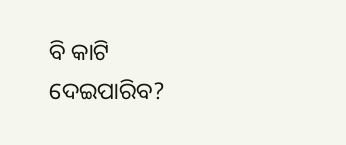ବି କାଟି ଦେଇପାରିବ?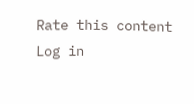Rate this content
Log in